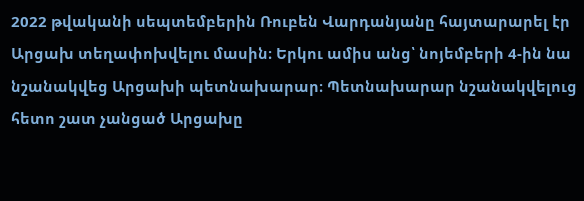2022 թվականի սեպտեմբերին Ռուբեն Վարդանյանը հայտարարել էր Արցախ տեղափոխվելու մասին։ Երկու ամիս անց՝ նոյեմբերի 4-ին նա նշանակվեց Արցախի պետնախարար։ Պետնախարար նշանակվելուց հետո շատ չանցած Արցախը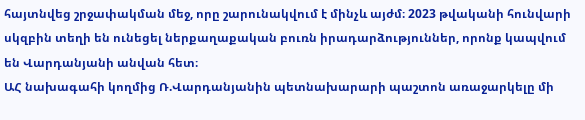հայտնվեց շրջափակման մեջ, որը շարունակվում է մինչև այժմ։ 2023 թվականի հունվարի սկզբին տեղի են ունեցել ներքաղաքական բուռն իրադարձություններ, որոնք կապվում են Վարդանյանի անվան հետ։
ԱՀ նախագահի կողմից Ռ.Վարդանյանին պետնախարարի պաշտոն առաջարկելը մի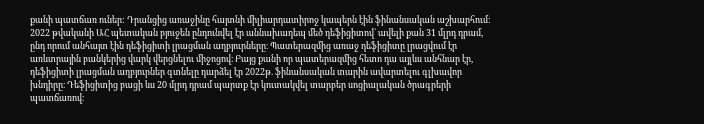քանի պատճառ ուներ: Դրանցից առաջինը հայտնի միլիարդատիրոջ կապերն էին ֆինանսական աշխարհում: 2022 թվականի ԱՀ պետական բյուջեն ընդունվել էր աննախադեպ մեծ դեֆիցիտով` ավելի քան 31 մլրդ դրամ, ընդ որում անհայտ էին դեֆիցիտի լրացման աղբյուրները։ Պատերազմից առաջ դեֆիցիտը լրացվում էր առևտրային բանկերից վարկ վերցնելու միջոցով։ Բայց քանի որ պատերազմից հետո դա այլևս անհնար էր, դեֆիցիտի լրացման աղբյուրներ գտնելը դարձել էր 2022թ. ֆինանսական տարին ավարտելու գլխավոր խնդիրը։ Դեֆիցիտից բացի ևս 20 մլրդ դրամ պարտք էր կուտակվել տարբեր սոցիալական ծրագրերի պատճառով։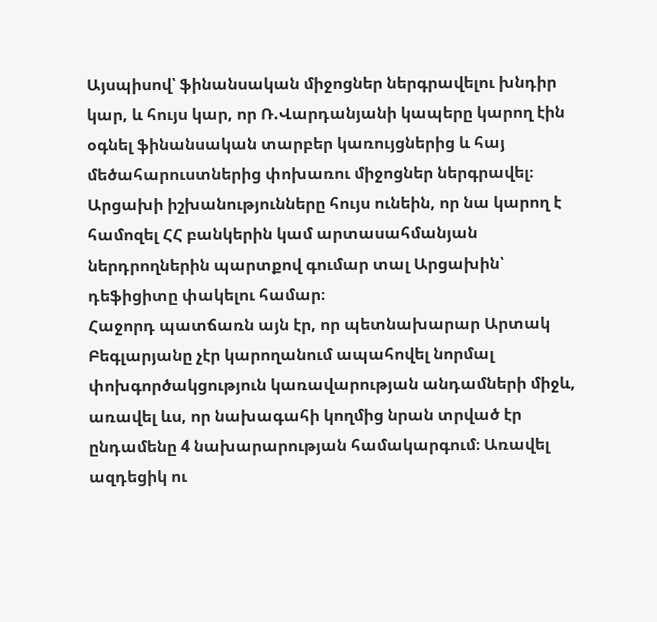Այսպիսով՝ ֆինանսական միջոցներ ներգրավելու խնդիր կար, և հույս կար, որ Ռ.Վարդանյանի կապերը կարող էին օգնել ֆինանսական տարբեր կառույցներից և հայ մեծահարուստներից փոխառու միջոցներ ներգրավել։ Արցախի իշխանությունները հույս ունեին, որ նա կարող է համոզել ՀՀ բանկերին կամ արտասահմանյան ներդրողներին պարտքով գումար տալ Արցախին՝ դեֆիցիտը փակելու համար։
Հաջորդ պատճառն այն էր, որ պետնախարար Արտակ Բեգլարյանը չէր կարողանում ապահովել նորմալ փոխգործակցություն կառավարության անդամների միջև, առավել ևս, որ նախագահի կողմից նրան տրված էր ընդամենը 4 նախարարության համակարգում։ Առավել ազդեցիկ ու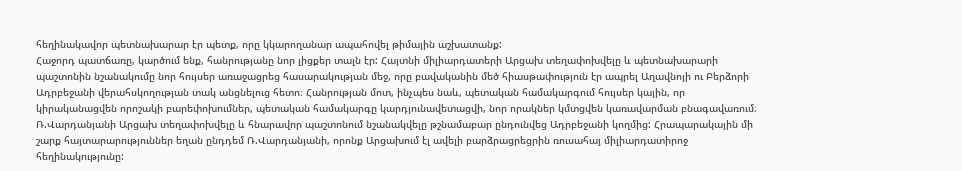հեղինակավոր պետնախարար էր պետք, որը կկարողանար ապահովել թիմային աշխատանք:
Հաջորդ պատճառը, կարծում ենք, հանրությանը նոր լիցքեր տալն էր: Հայտնի միլիարդատերի Արցախ տեղափոխվելը և պետնախարարի պաշտոնին նշանակումը նոր հույսեր առաջացրեց հասարակության մեջ, որը բավականին մեծ հիասթափություն էր ապրել Աղավնոյի ու Բերձորի Ադրբեջանի վերահսկողության տակ անցնելուց հետո։ Հանրության մոտ, ինչպես նաև, պետական համակարգում հույսեր կային, որ կիրականացվեն որոշակի բարեփոխումներ, պետական համակարգը կարդյունավետացվի, նոր որակներ կմտցվեն կառավարման բնագավառում։
Ռ.Վարդանյանի Արցախ տեղափոխվելը և հնարավոր պաշտոնում նշանակվելը թշնամաբար ընդունվեց Ադրբեջանի կողմից: Հրապարակային մի շարք հայտարարություններ եղան ընդդեմ Ռ.Վարդանյանի, որոնք Արցախում էլ ավելի բարձրացրեցրին ռուսահայ միլիարդատիրոջ հեղինակությունը: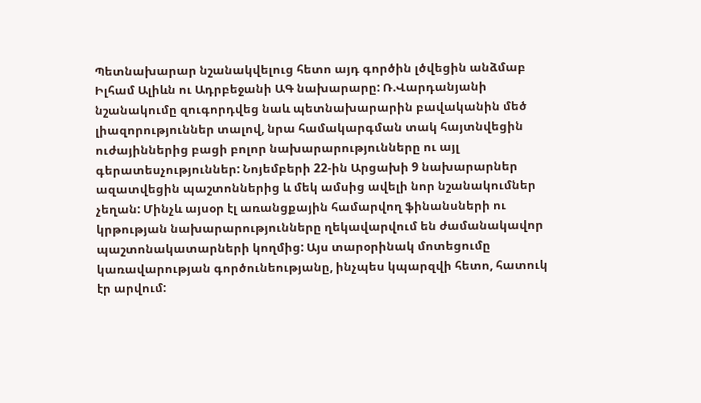Պետնախարար նշանակվելուց հետո այդ գործին լծվեցին անձմաբ Իլհամ Ալիևն ու Ադրբեջանի ԱԳ նախարարը: Ռ.Վարդանյանի նշանակումը զուգորդվեց նաև պետնախարարին բավականին մեծ լիազորություններ տալով, նրա համակարգման տակ հայտնվեցին ուժայիններից բացի բոլոր նախարարությունները ու այլ գերատեսչություններ: Նոյեմբերի 22-ին Արցախի 9 նախարարներ ազատվեցին պաշտոններից և մեկ ամսից ավելի նոր նշանակումներ չեղան: Մինչև այսօր էլ առանցքային համարվող ֆինանսների ու կրթության նախարարությունները ղեկավարվում են ժամանակավոր պաշտոնակատարների կողմից: Այս տարօրինակ մոտեցումը կառավարության գործունեությանը, ինչպես կպարզվի հետո, հատուկ էր արվում: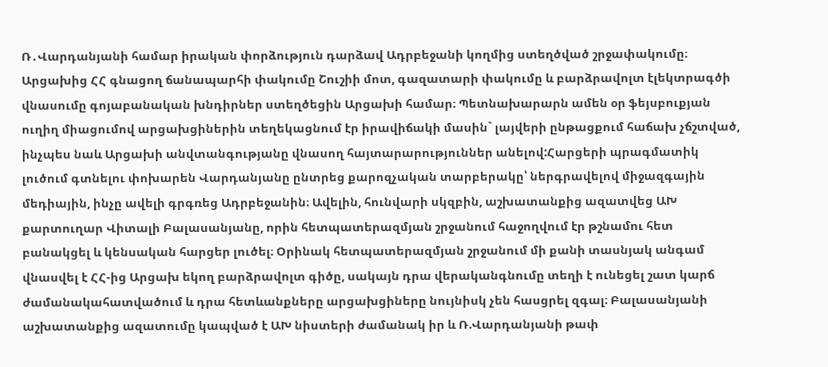Ռ․Վարդանյանի համար իրական փորձություն դարձավ Ադրբեջանի կողմից ստեղծված շրջափակումը։ Արցախից ՀՀ գնացող ճանապարհի փակումը Շուշիի մոտ, գազատարի փակումը և բարձրավոլտ էլեկտրագծի վնասումը գոյաբանական խնդիրներ ստեղծեցին Արցախի համար։ Պետնախարարն ամեն օր ֆեյսբուքյան ուղիղ միացումով արցախցիներին տեղեկացնում էր իրավիճակի մասին` լայվերի ընթացքում հաճախ չճշտված, ինչպես նաև Արցախի անվտանգությանը վնասող հայտարարություններ անելով:Հարցերի պրագմատիկ լուծում գտնելու փոխարեն Վարդանյանը ընտրեց քարոզչական տարբերակը՝ ներգրավելով միջազգային մեդիային, ինչը ավելի գրգռեց Ադրբեջանին։ Ավելին, հունվարի սկզբին, աշխատանքից ազատվեց ԱԽ քարտուղար Վիտալի Բալասանյանը, որին հետպատերազմյան շրջանում հաջողվում էր թշնամու հետ բանակցել և կենսական հարցեր լուծել։ Օրինակ հետպատերազմյան շրջանում մի քանի տասնյակ անգամ վնասվել է ՀՀ-ից Արցախ եկող բարձրավոլտ գիծը, սակայն դրա վերականգնումը տեղի է ունեցել շատ կարճ ժամանակահատվածում և դրա հետևանքները արցախցիները նույնիսկ չեն հասցրել զգալ։ Բալասանյանի աշխատանքից ազատումը կապված է ԱԽ նիստերի ժամանակ իր և Ռ.Վարդանյանի թափ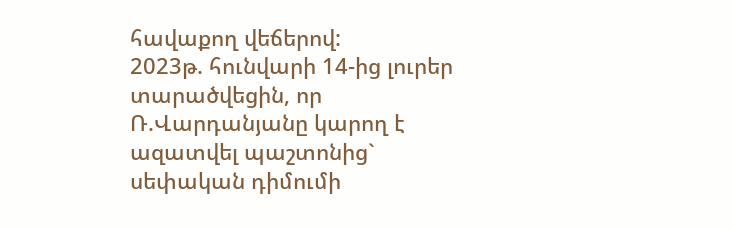հավաքող վեճերով:
2023թ. հունվարի 14-ից լուրեր տարածվեցին, որ Ռ.Վարդանյանը կարող է ազատվել պաշտոնից` սեփական դիմումի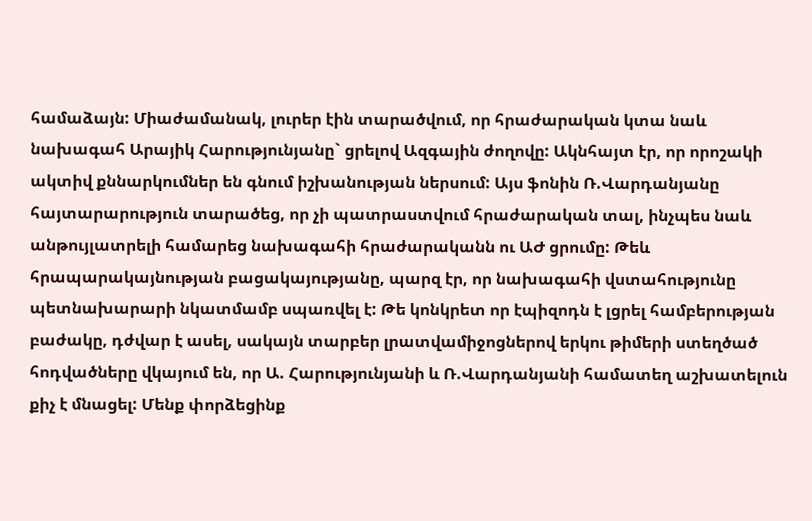համաձայն: Միաժամանակ, լուրեր էին տարածվում, որ հրաժարական կտա նաև նախագահ Արայիկ Հարությունյանը` ցրելով Ազգային ժողովը: Ակնհայտ էր, որ որոշակի ակտիվ քննարկումներ են գնում իշխանության ներսում: Այս ֆոնին Ռ.Վարդանյանը հայտարարություն տարածեց, որ չի պատրաստվում հրաժարական տալ, ինչպես նաև անթույլատրելի համարեց նախագահի հրաժարականն ու ԱԺ ցրումը: Թեև հրապարակայնության բացակայությանը, պարզ էր, որ նախագահի վստահությունը պետնախարարի նկատմամբ սպառվել է: Թե կոնկրետ որ էպիզոդն է լցրել համբերության բաժակը, դժվար է ասել, սակայն տարբեր լրատվամիջոցներով երկու թիմերի ստեղծած հոդվածները վկայում են, որ Ա. Հարությունյանի և Ռ.Վարդանյանի համատեղ աշխատելուն քիչ է մնացել: Մենք փորձեցինք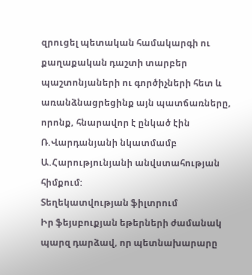զրուցել պետական համակարգի ու քաղաքական դաշտի տարբեր պաշտոնյաների ու գործիչների հետ և առանձնացրեցինք այն պատճառները, որոնք, հնարավոր է ընկած էին Ռ.Վարդանյանի նկատմամբ Ա.Հարությունյանի անվստահության հիմքում:
Տեղեկատվության ֆիլտրում
Իր ֆեյսբուքյան եթերների ժամանակ պարզ դարձավ, որ պետնախարարը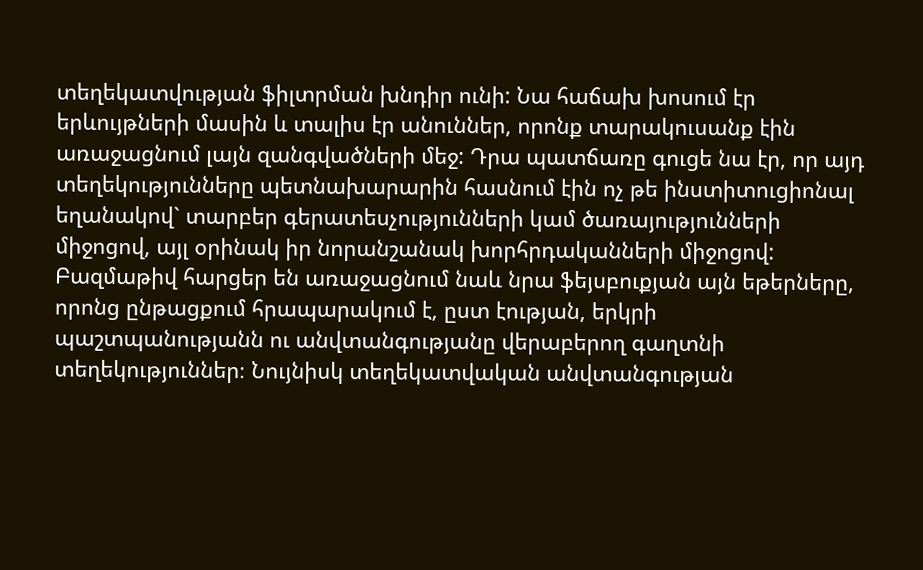տեղեկատվության ֆիլտրման խնդիր ունի: Նա հաճախ խոսում էր երևույթների մասին և տալիս էր անուններ, որոնք տարակուսանք էին առաջացնում լայն զանգվածների մեջ: Դրա պատճառը գուցե նա էր, որ այդ տեղեկությունները պետնախարարին հասնում էին ոչ թե ինստիտուցիոնալ եղանակով` տարբեր գերատեսչությունների կամ ծառայությունների միջոցով, այլ օրինակ իր նորանշանակ խորհրդականների միջոցով: Բազմաթիվ հարցեր են առաջացնում նաև նրա ֆեյսբուքյան այն եթերները, որոնց ընթացքում հրապարակում է, ըստ էության, երկրի պաշտպանությանն ու անվտանգությանը վերաբերող գաղտնի տեղեկություններ։ Նույնիսկ տեղեկատվական անվտանգության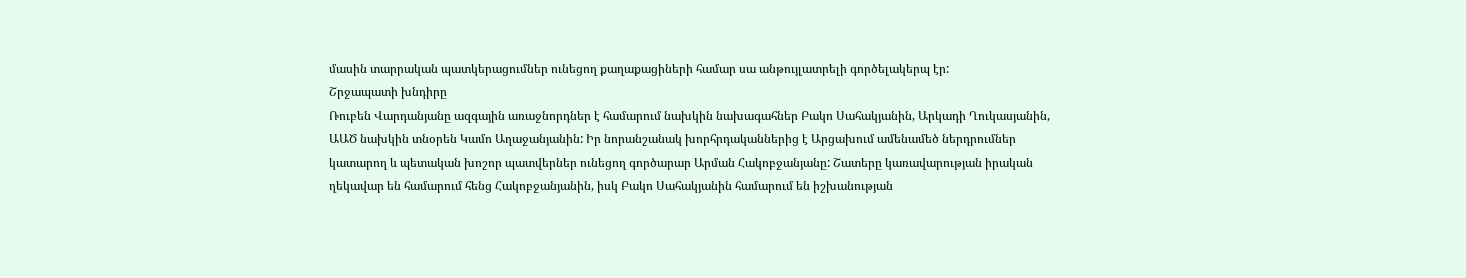մասին տարրական պատկերացումներ ունեցող քաղաքացիների համար սա անթույլատրելի գործելակերպ էր:
Շրջապատի խնդիրը
Ռուբեն Վարդանյանը ազգային առաջնորդներ է համարում նախկին նախագահներ Բակո Սահակյանին, Արկադի Ղուկասյանին, ԱԱԾ նախկին տնօրեն Կամո Աղաջանյանին: Իր նորանշանակ խորհրդականներից է Արցախում ամենամեծ ներդրումներ կատարող և պետական խոշոր պատվերներ ունեցող գործարար Արման Հակոբջանյանը: Շատերը կառավարության իրական ղեկավար են համարում հենց Հակոբջանյանին, իսկ Բակո Սահակյանին համարում են իշխանության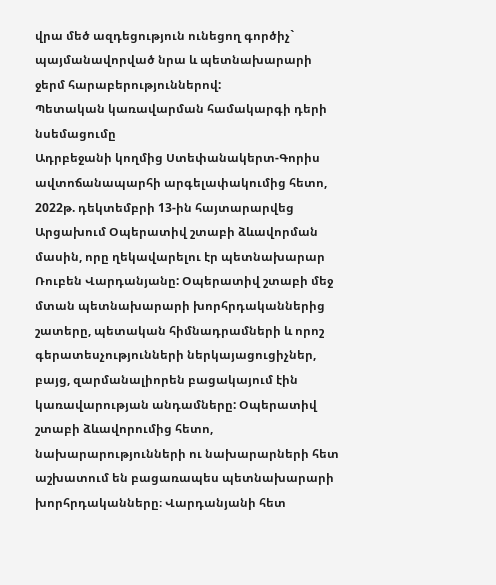վրա մեծ ազդեցություն ունեցող գործիչ` պայմանավորված նրա և պետնախարարի ջերմ հարաբերություններով:
Պետական կառավարման համակարգի դերի նսեմացումը
Ադրբեջանի կողմից Ստեփանակերտ-Գորիս ավտոճանապարհի արգելափակումից հետո, 2022թ. դեկտեմբրի 13-ին հայտարարվեց Արցախում Օպերատիվ շտաբի ձևավորման մասին, որը ղեկավարելու էր պետնախարար Ռուբեն Վարդանյանը: Օպերատիվ շտաբի մեջ մտան պետնախարարի խորհրդականներից շատերը, պետական հիմնադրամների և որոշ գերատեսչությունների ներկայացուցիչներ, բայց, զարմանալիորեն բացակայում էին կառավարության անդամները: Օպերատիվ շտաբի ձևավորումից հետո, նախարարությունների ու նախարարների հետ աշխատում են բացառապես պետնախարարի խորհրդականները։ Վարդանյանի հետ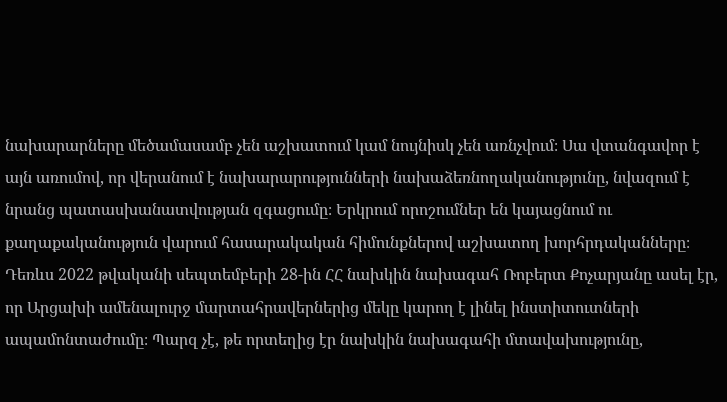նախարարները մեծամասամբ չեն աշխատում կամ նույնիսկ չեն առնչվում։ Սա վտանգավոր է այն առումով, որ վերանում է նախարարությունների նախաձեռնողականությունը, նվազում է նրանց պատասխանատվության զգացումը։ Երկրում որոշումներ են կայացնում ու քաղաքականություն վարում հասարակական հիմունքներով աշխատող խորհրդականները։
Դեռևս 2022 թվականի սեպտեմբերի 28-ին ՀՀ նախկին նախագահ Ռոբերտ Քոչարյանը ասել էր, որ Արցախի ամենալուրջ մարտահրավերներից մեկը կարող է լինել ինստիտուտների ապամոնտաժումը։ Պարզ չէ, թե որտեղից էր նախկին նախագահի մտավախությունը,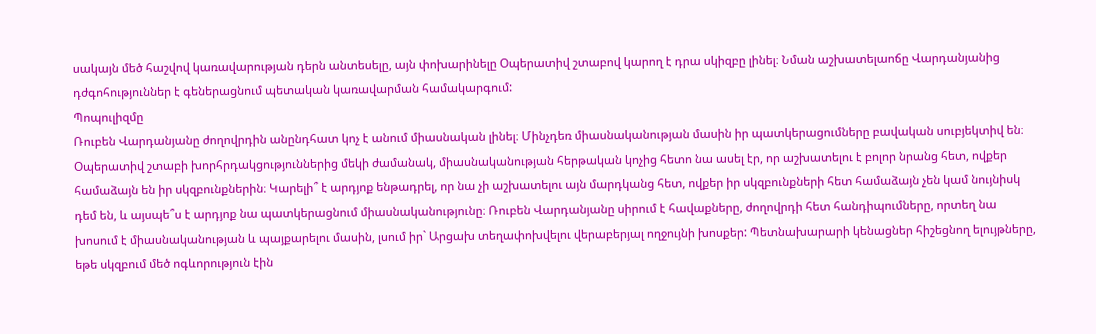սակայն մեծ հաշվով կառավարության դերն անտեսելը, այն փոխարինելը Օպերատիվ շտաբով կարող է դրա սկիզբը լինել։ Նման աշխատելաոճը Վարդանյանից դժգոհություններ է գեներացնում պետական կառավարման համակարգում:
Պոպուլիզմը
Ռուբեն Վարդանյանը ժողովրդին անընդհատ կոչ է անում միասնական լինել։ Մինչդեռ միասնականության մասին իր պատկերացումները բավական սուբյեկտիվ են։ Օպերատիվ շտաբի խորհրդակցություններից մեկի ժամանակ, միասնականության հերթական կոչից հետո նա ասել էր, որ աշխատելու է բոլոր նրանց հետ, ովքեր համաձայն են իր սկզբունքներին։ Կարելի՞ է արդյոք ենթադրել, որ նա չի աշխատելու այն մարդկանց հետ, ովքեր իր սկզբունքների հետ համաձայն չեն կամ նույնիսկ դեմ են, և այսպե՞ս է արդյոք նա պատկերացնում միասնականությունը։ Ռուբեն Վարդանյանը սիրում է հավաքները, ժողովրդի հետ հանդիպումները, որտեղ նա խոսում է միասնականության և պայքարելու մասին, լսում իր` Արցախ տեղափոխվելու վերաբերյալ ողջույնի խոսքեր: Պետնախարարի կենացներ հիշեցնող ելույթները, եթե սկզբում մեծ ոգևորություն էին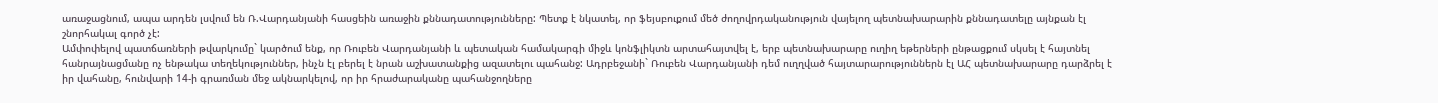առաջացնում, ապա արդեն լսվում են Ռ.Վարդանյանի հասցեին առաջին քննադատությունները: Պետք է նկատել, որ ֆեյսբուքում մեծ ժողովրդականություն վայելող պետնախարարին քննադատելը այնքան էլ շնորհակալ գործ չէ:
Ամփոփելով պատճառների թվարկումը` կարծում ենք, որ Ռուբեն Վարդանյանի և պետական համակարգի միջև կոնֆլիկտն արտահայտվել է, երբ պետնախարարը ուղիղ եթերների ընթացքում սկսել է հայտնել հանրայնացմանը ոչ ենթակա տեղեկություններ, ինչն էլ բերել է նրան աշխատանքից ազատելու պահանջ: Ադրբեջանի` Ռուբեն Վարդանյանի դեմ ուղղված հայտարարություններն էլ ԱՀ պետնախարարը դարձրել է իր վահանը, հունվարի 14-ի գրառման մեջ ակնարկելով, որ իր հրաժարականը պահանջողները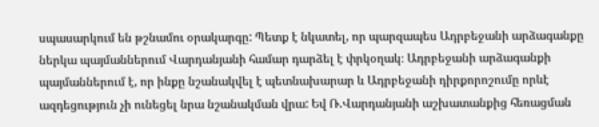սպասարկում են թշնամու օրակարգը: Պետք է նկատել, որ պարզապես Ադրբեջանի արձագանքը ներկա պայմաններում Վարդանյանի համար դարձել է փրկօղակ։ Ադրբեջանի արձագանքի պայմաններում է, որ ինքը նշանակվել է պետնախարար և Ադրբեջանի դիրքորոշումը որևէ ազդեցություն չի ունեցել նրա նշանակման վրա: Եվ Ռ.Վարդանյանի աշխատանքից հեռացման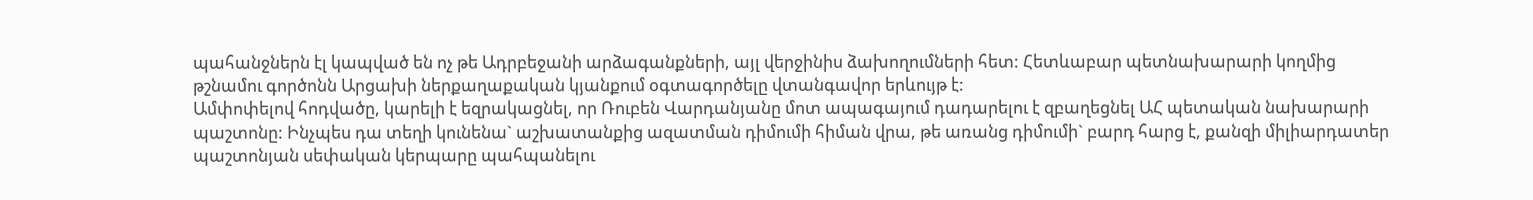պահանջներն էլ կապված են ոչ թե Ադրբեջանի արձագանքների, այլ վերջինիս ձախողումների հետ: Հետևաբար պետնախարարի կողմից թշնամու գործոնն Արցախի ներքաղաքական կյանքում օգտագործելը վտանգավոր երևույթ է:
Ամփոփելով հոդվածը, կարելի է եզրակացնել, որ Ռուբեն Վարդանյանը մոտ ապագայում դադարելու է զբաղեցնել ԱՀ պետական նախարարի պաշտոնը: Ինչպես դա տեղի կունենա` աշխատանքից ազատման դիմումի հիման վրա, թե առանց դիմումի` բարդ հարց է, քանզի միլիարդատեր պաշտոնյան սեփական կերպարը պահպանելու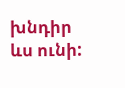խնդիր ևս ունի: